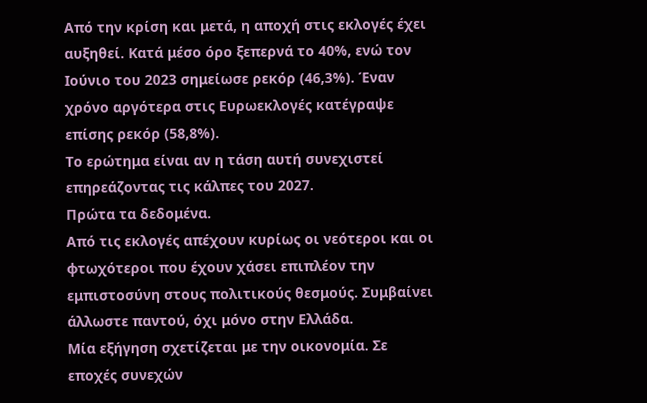Από την κρίση και μετά, η αποχή στις εκλογές έχει αυξηθεί. Κατά μέσο όρο ξεπερνά το 40%, ενώ τον Ιούνιο του 2023 σημείωσε ρεκόρ (46,3%). Έναν χρόνο αργότερα στις Ευρωεκλογές κατέγραψε επίσης ρεκόρ (58,8%).
Το ερώτημα είναι αν η τάση αυτή συνεχιστεί επηρεάζοντας τις κάλπες του 2027.
Πρώτα τα δεδομένα.
Από τις εκλογές απέχουν κυρίως οι νεότεροι και οι φτωχότεροι που έχουν χάσει επιπλέον την εμπιστοσύνη στους πολιτικούς θεσμούς. Συμβαίνει άλλωστε παντού, όχι μόνο στην Ελλάδα.
Μία εξήγηση σχετίζεται με την οικονομία. Σε εποχές συνεχών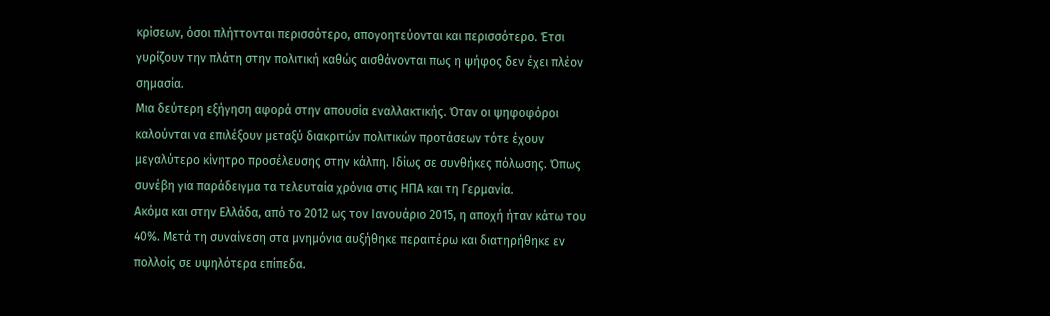κρίσεων, όσοι πλήττονται περισσότερο, απογοητεύονται και περισσότερο. Έτσι γυρίζουν την πλάτη στην πολιτική καθώς αισθάνονται πως η ψήφος δεν έχει πλέον σημασία.
Μια δεύτερη εξήγηση αφορά στην απουσία εναλλακτικής. Όταν οι ψηφοφόροι καλούνται να επιλέξουν μεταξύ διακριτών πολιτικών προτάσεων τότε έχουν μεγαλύτερο κίνητρο προσέλευσης στην κάλπη. Ιδίως σε συνθήκες πόλωσης. Όπως συνέβη για παράδειγμα τα τελευταία χρόνια στις ΗΠΑ και τη Γερμανία.
Ακόμα και στην Ελλάδα, από το 2012 ως τον Ιανουάριο 2015, η αποχή ήταν κάτω του 40%. Μετά τη συναίνεση στα μνημόνια αυξήθηκε περαιτέρω και διατηρήθηκε εν πολλοίς σε υψηλότερα επίπεδα.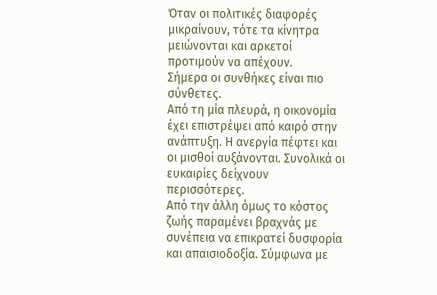Όταν οι πολιτικές διαφορές μικραίνουν, τότε τα κίνητρα μειώνονται και αρκετοί προτιμούν να απέχουν.
Σήμερα οι συνθήκες είναι πιο σύνθετες.
Από τη μία πλευρά, η οικονομία έχει επιστρέψει από καιρό στην ανάπτυξη. Η ανεργία πέφτει και οι μισθοί αυξάνονται. Συνολικά οι ευκαιρίες δείχνουν περισσότερες.
Από την άλλη όμως το κόστος ζωής παραμένει βραχνάς με συνέπεια να επικρατεί δυσφορία και απαισιοδοξία. Σύμφωνα με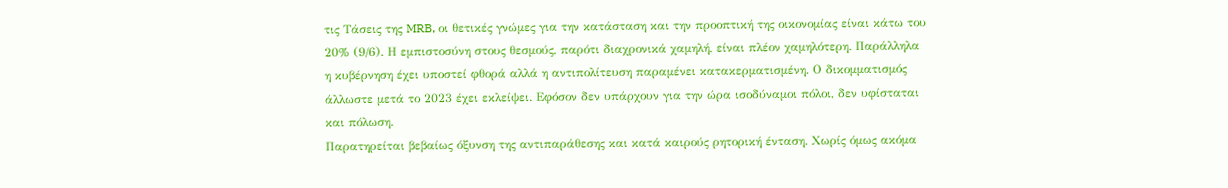τις Τάσεις της MRB, οι θετικές γνώμες για την κατάσταση και την προοπτική της οικονομίας είναι κάτω του 20% (9/6). Η εμπιστοσύνη στους θεσμούς, παρότι διαχρονικά χαμηλή, είναι πλέον χαμηλότερη. Παράλληλα η κυβέρνηση έχει υποστεί φθορά αλλά η αντιπολίτευση παραμένει κατακερματισμένη. Ο δικομματισμός άλλωστε μετά το 2023 έχει εκλείψει. Εφόσον δεν υπάρχουν για την ώρα ισοδύναμοι πόλοι, δεν υφίσταται και πόλωση.
Παρατηρείται βεβαίως όξυνση της αντιπαράθεσης και κατά καιρούς ρητορική ένταση. Χωρίς όμως ακόμα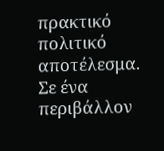πρακτικό πολιτικό αποτέλεσμα.
Σε ένα περιβάλλον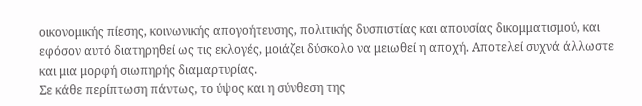οικονομικής πίεσης, κοινωνικής απογοήτευσης, πολιτικής δυσπιστίας και απουσίας δικομματισμού, και εφόσον αυτό διατηρηθεί ως τις εκλογές, μοιάζει δύσκολο να μειωθεί η αποχή. Αποτελεί συχνά άλλωστε και μια μορφή σιωπηρής διαμαρτυρίας.
Σε κάθε περίπτωση πάντως, το ύψος και η σύνθεση της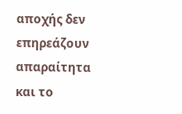αποχής δεν επηρεάζουν απαραίτητα και το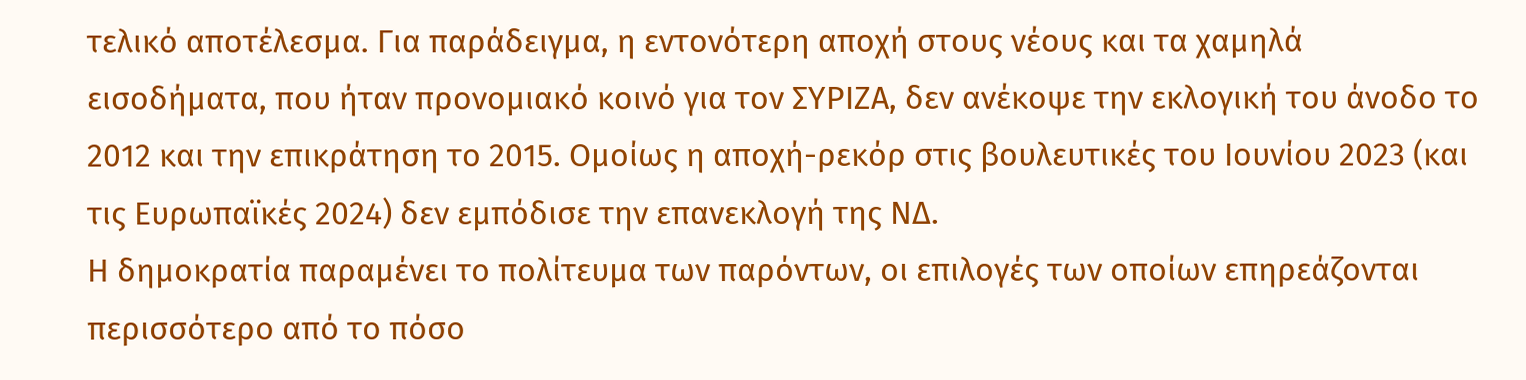τελικό αποτέλεσμα. Για παράδειγμα, η εντονότερη αποχή στους νέους και τα χαμηλά εισοδήματα, που ήταν προνομιακό κοινό για τον ΣΥΡΙΖΑ, δεν ανέκοψε την εκλογική του άνοδο το 2012 και την επικράτηση το 2015. Ομοίως η αποχή-ρεκόρ στις βουλευτικές του Ιουνίου 2023 (και τις Ευρωπαϊκές 2024) δεν εμπόδισε την επανεκλογή της ΝΔ.
Η δημοκρατία παραμένει το πολίτευμα των παρόντων, οι επιλογές των οποίων επηρεάζονται περισσότερο από το πόσο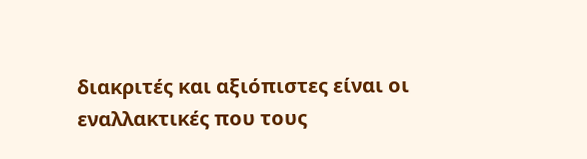διακριτές και αξιόπιστες είναι οι εναλλακτικές που τους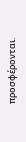προσφέρονται.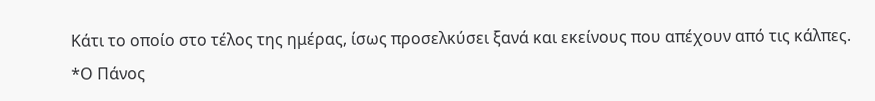Κάτι το οποίο στο τέλος της ημέρας, ίσως προσελκύσει ξανά και εκείνους που απέχουν από τις κάλπες.
*Ο Πάνος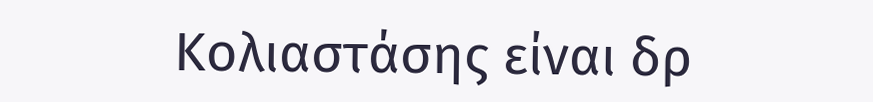Κολιαστάσης είναι δρ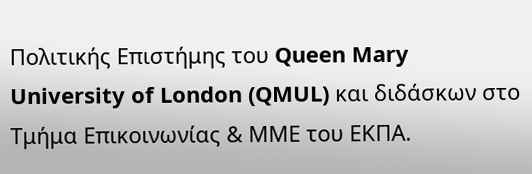Πολιτικής Επιστήμης του Queen Mary University of London (QMUL) και διδάσκων στο Τμήμα Επικοινωνίας & ΜΜΕ του ΕΚΠΑ.